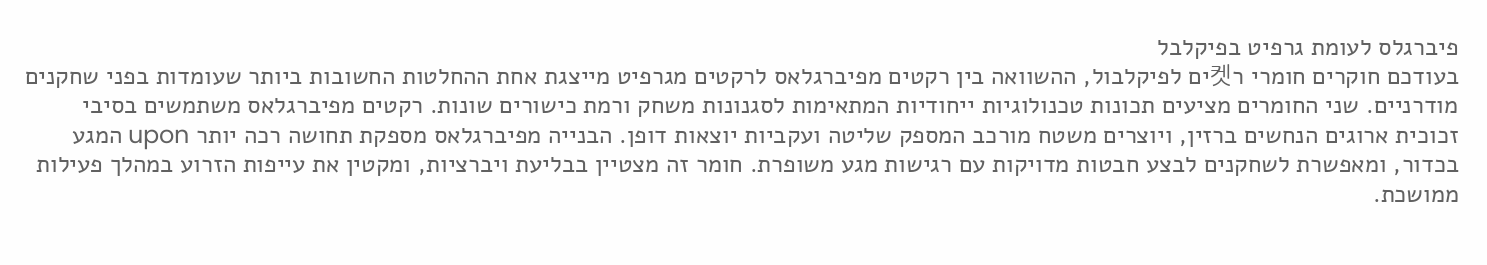פיברגלס לעומת גרפיט בפיקלבל
בעודכם חוקרים חומרי ר켓ים לפיקלבול, ההשוואה בין רקטים מפיברגלאס לרקטים מגרפיט מייצגת אחת ההחלטות החשובות ביותר שעומדות בפני שחקנים מודרניים. שני החומרים מציעים תכונות טכנולוגיות ייחודיות המתאימות לסגנונות משחק ורמת כישורים שונות. רקטים מפיברגלאס משתמשים בסיבי זכוכית ארוגים הנחשים ברזין, ויוצרים משטח מורכב המספק שליטה ועקביות יוצאות דופן. הבנייה מפיברגלאס מספקת תחושה רכה יותר upon המגע בכדור, ומאפשרת לשחקנים לבצע חבטות מדויקות עם רגישות מגע משופרת. חומר זה מצטיין בבליעת ויברציות, ומקטין את עייפות הזרוע במהלך פעילות ממושכת.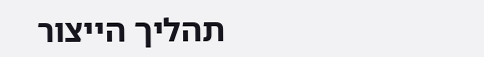תהליך הייצור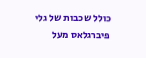כולל שכבות של גלי פיברגלאס מעל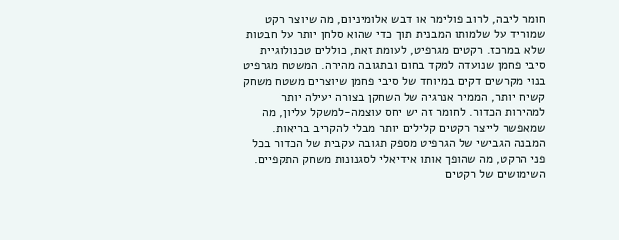חומר ליבה, לרוב פולימר או דבש אלומיניום, מה שיוצר רקט שמוריד על שלמותו המבנית תוך כדי שהוא סלחן יותר על חבטות שלא במרכז. רקטים מגרפיט, לעומת זאת, כוללים טכנולוגיית סיבי פחמן שנועדה למקד בחום ובתגובה מהירה. המשטח מגרפיט בנוי מקרשים דקים במיוחד של סיבי פחמן שיוצרים משטח משחק קשיח יותר, הממיר אנרגיה של השחקן בצורה יעילה יותר למהירות הכדור. לחומר זה יש יחס עוצמה-למשקל עליון, מה שמאפשר לייצר רקטים קלילים יותר מבלי להקריב בריאות. המבנה הגבישי של הגרפיט מספק תגובה עקבית של הכדור בכל פני הרקט, מה שהופך אותו אידיאלי לסגנונות משחק התקפיים. השימושים של רקטים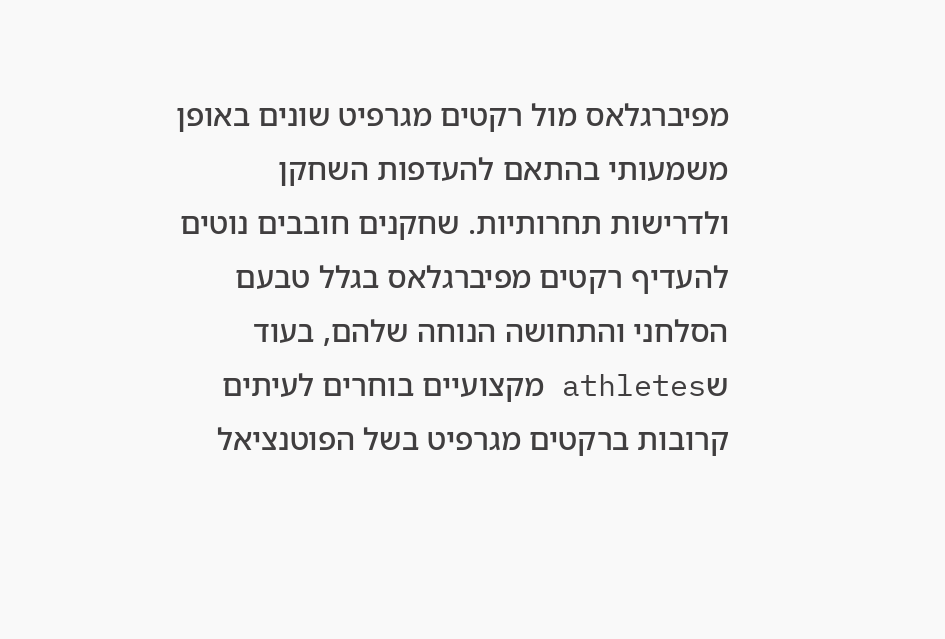מפיברגלאס מול רקטים מגרפיט שונים באופן משמעותי בהתאם להעדפות השחקן ולדרישות תחרותיות. שחקנים חובבים נוטים להעדיף רקטים מפיברגלאס בגלל טבעם הסלחני והתחושה הנוחה שלהם, בעוד שathletes מקצועיים בוחרים לעיתים קרובות ברקטים מגרפיט בשל הפוטנציאל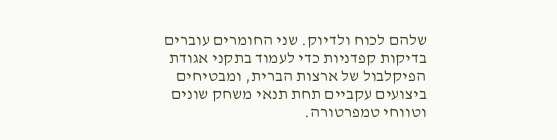שלהם לכוח ולדיוק. שני החומרים עוברים בדיקות קפדניות כדי לעמוד בתקני אגודת הפיקלבול של ארצות הברית, ומבטיחים ביצועים עקביים תחת תנאי משחק שונים וטווחי טמפרטורה.